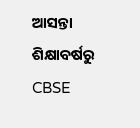ଆସନ୍ତା ଶିକ୍ଷାବର୍ଷରୁ CBSE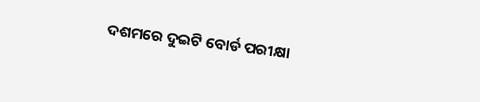ଦଶମରେ ଦୁଇଟି ବୋର୍ଡ ପରୀକ୍ଷା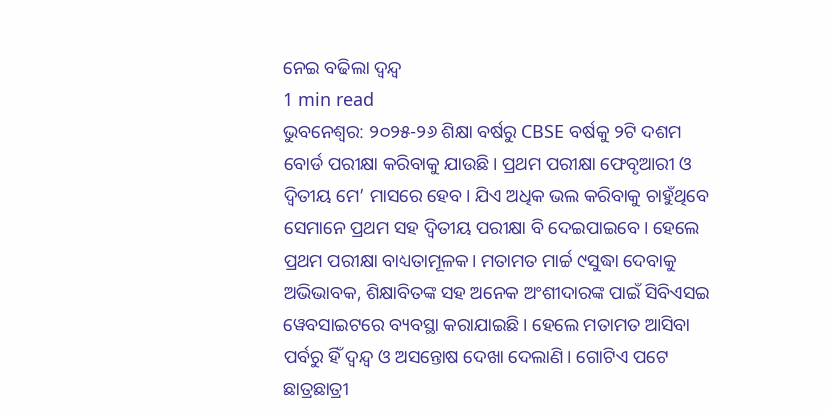ନେଇ ବଢିଲା ଦ୍ଵନ୍ଦ୍ଵ
1 min read
ଭୁବନେଶ୍ୱର: ୨୦୨୫-୨୬ ଶିକ୍ଷା ବର୍ଷରୁ CBSE ବର୍ଷକୁ ୨ଟି ଦଶମ ବୋର୍ଡ ପରୀକ୍ଷା କରିବାକୁ ଯାଉଛି। ପ୍ରଥମ ପରୀକ୍ଷା ଫେବୃଆରୀ ଓ ଦ୍ଵିତୀୟ ମେ’ ମାସରେ ହେବ। ଯିଏ ଅଧିକ ଭଲ କରିବାକୁ ଚାହୁଁଥିବେ ସେମାନେ ପ୍ରଥମ ସହ ଦ୍ଵିତୀୟ ପରୀକ୍ଷା ବି ଦେଇପାଇବେ। ହେଲେ ପ୍ରଥମ ପରୀକ୍ଷା ବାଧ୍ୟତାମୂଳକ। ମତାମତ ମାର୍ଚ୍ଚ ୯ସୁଦ୍ଧା ଦେବାକୁ ଅଭିଭାବକ, ଶିକ୍ଷାବିତଙ୍କ ସହ ଅନେକ ଅଂଶୀଦାରଙ୍କ ପାଇଁ ସିବିଏସଇ ୱେବସାଇଟରେ ବ୍ୟବସ୍ଥା କରାଯାଇଛି। ହେଲେ ମତାମତ ଆସିବା ପର୍ବରୁ ହିଁ ଦ୍ବନ୍ଦ୍ବ ଓ ଅସନ୍ତୋଷ ଦେଖା ଦେଲାଣି। ଗୋଟିଏ ପଟେ ଛାତ୍ରଛାତ୍ରୀ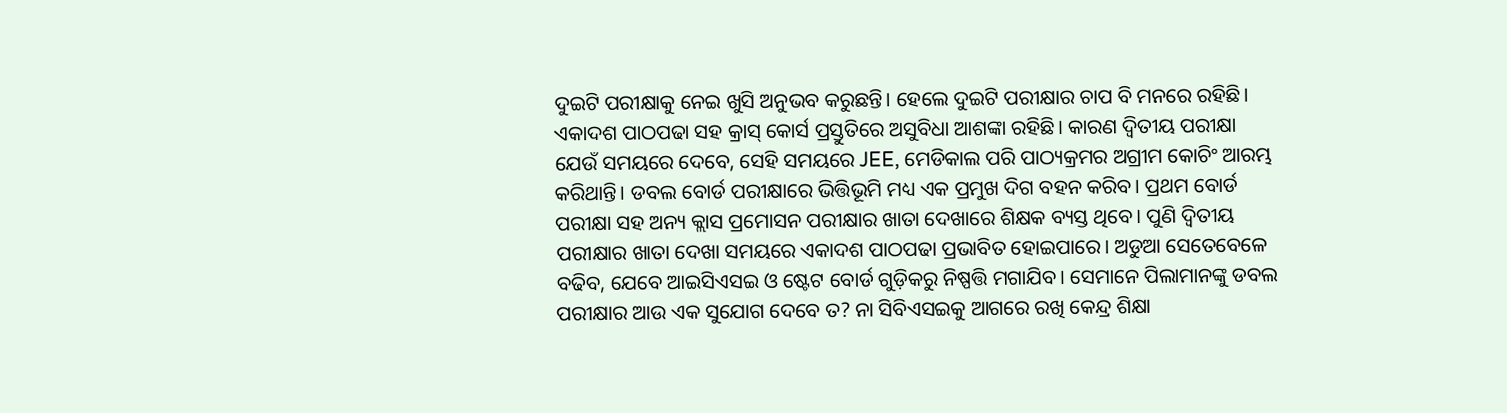ଦୁଇଟି ପରୀକ୍ଷାକୁ ନେଇ ଖୁସି ଅନୁଭବ କରୁଛନ୍ତି। ହେଲେ ଦୁଇଟି ପରୀକ୍ଷାର ଚାପ ବି ମନରେ ରହିଛି। ଏକାଦଶ ପାଠପଢା ସହ କ୍ରାସ୍ କୋର୍ସ ପ୍ରସ୍ତୁତିରେ ଅସୁବିଧା ଆଶଙ୍କା ରହିଛି। କାରଣ ଦ୍ବିତୀୟ ପରୀକ୍ଷା ଯେଉଁ ସମୟରେ ଦେବେ, ସେହି ସମୟରେ JEE, ମେଡିକାଲ ପରି ପାଠ୍ୟକ୍ରମର ଅଗ୍ରୀମ କୋଚିଂ ଆରମ୍ଭ କରିଥାନ୍ତି। ଡବଲ ବୋର୍ଡ ପରୀକ୍ଷାରେ ଭିତ୍ତିଭୂମି ମଧ୍ୟ ଏକ ପ୍ରମୁଖ ଦିଗ ବହନ କରିବ। ପ୍ରଥମ ବୋର୍ଡ ପରୀକ୍ଷା ସହ ଅନ୍ୟ କ୍ଲାସ ପ୍ରମୋସନ ପରୀକ୍ଷାର ଖାତା ଦେଖାରେ ଶିକ୍ଷକ ବ୍ୟସ୍ତ ଥିବେ। ପୁଣି ଦ୍ବିତୀୟ ପରୀକ୍ଷାର ଖାତା ଦେଖା ସମୟରେ ଏକାଦଶ ପାଠପଢା ପ୍ରଭାବିତ ହୋଇପାରେ। ଅଡୁଆ ସେତେବେଳେ ବଢିବ, ଯେବେ ଆଇସିଏସଇ ଓ ଷ୍ଟେଟ ବୋର୍ଡ ଗୁଡ଼ିକରୁ ନିଷ୍ପତ୍ତି ମଗାଯିବ। ସେମାନେ ପିଲାମାନଙ୍କୁ ଡବଲ ପରୀକ୍ଷାର ଆଉ ଏକ ସୁଯୋଗ ଦେବେ ତ? ନା ସିବିଏସଇକୁ ଆଗରେ ରଖି କେନ୍ଦ୍ର ଶିକ୍ଷା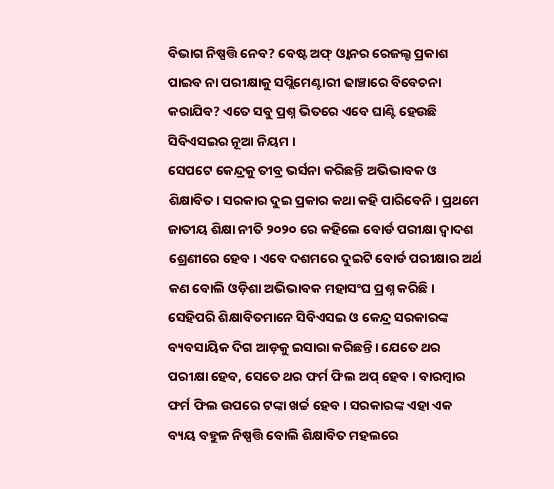ବିଭାଗ ନିଷ୍ପତ୍ତି ନେବ? ବେଷ୍ଟ ଅଫ୍ ଓ୍ବାନର ରେଜଲ୍ଟ ପ୍ରକାଶ ପାଇବ ନା ପରୀକ୍ଷାକୁ ସପ୍ଲିମେଣ୍ଟାରୀ ଢାଞ୍ଚାରେ ବିବେଚନା କରାଯିବ? ଏତେ ସବୁ ପ୍ରଶ୍ନ ଭିତରେ ଏବେ ଘାଣ୍ଟି ହେଉଛି ସିବିଏସଇର ନୂଆ ନିୟମ ।
ସେପଟେ କେନ୍ଦ୍ରକୁ ତୀବ୍ର ଭର୍ସନା କରିଛନ୍ତି ଅଭିଭାବକ ଓ ଶିକ୍ଷାବିତ। ସରକାର ଦୁଇ ପ୍ରକାର କଥା କହି ପାରିବେନି। ପ୍ରଥମେ ଜାତୀୟ ଶିକ୍ଷା ନୀତି ୨୦୨୦ ରେ କହିଲେ ବୋର୍ଡ ପରୀକ୍ଷା ଦ୍ବାଦଶ ଶ୍ରେଣୀରେ ହେବ। ଏବେ ଦଶମରେ ଦୁଇଟି ବୋର୍ଡ ପରୀକ୍ଷାର ଅର୍ଥ କଣ ବୋଲି ଓଡ଼ିଶା ଅଭିଭାବକ ମହାସଂଘ ପ୍ରଶ୍ନ କରିଛି। ସେହିପରି ଶିକ୍ଷାବିତମାନେ ସିବିଏସଇ ଓ କେନ୍ଦ୍ର ସରକାରଙ୍କ ବ୍ୟବସାୟିକ ଦିଗ ଆଡ଼କୁ ଇସାରା କରିଛନ୍ତି। ଯେତେ ଥର ପରୀକ୍ଷା ହେବ, ସେତେ ଥର ଫର୍ମ ଫିଲ ଅପ୍ ହେବ। ବାରମ୍ବାର ଫର୍ମ ଫିଲ ଉପରେ ଟଙ୍କା ଖର୍ଚ୍ଚ ହେବ। ସରକାରଙ୍କ ଏହା ଏକ ବ୍ୟୟ ବହୁଳ ନିଷ୍ପତ୍ତି ବୋଲି ଶିକ୍ଷାବିତ ମହଲରେ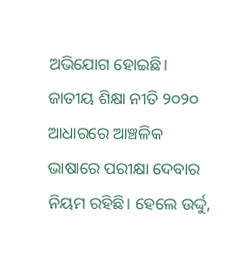ଅଭିଯୋଗ ହୋଇଛି।
ଜାତୀୟ ଶିକ୍ଷା ନୀତି ୨୦୨୦ ଆଧାରରେ ଆଞ୍ଚଳିକ ଭାଷାରେ ପରୀକ୍ଷା ଦେବାର ନିୟମ ରହିଛି। ହେଲେ ଉର୍ଦ୍ଦୁ,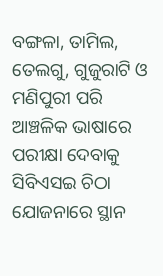ବଙ୍ଗଳା, ତାମିଲ, ତେଲଗୁ, ଗୁଜୁରାଟି ଓ ମଣିପୁରୀ ପରି ଆଞ୍ଚଳିକ ଭାଷାରେ ପରୀକ୍ଷା ଦେବାକୁ ସିବିଏସଇ ଚିଠା ଯୋଜନାରେ ସ୍ଥାନ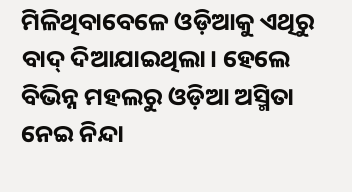ମିଳିଥିବାବେଳେ ଓଡ଼ିଆକୁ ଏଥିରୁ ବାଦ୍ ଦିଆଯାଇଥିଲା। ହେଲେ ବିଭିନ୍ନ ମହଲରୁ ଓଡ଼ିଆ ଅସ୍ମିତା ନେଇ ନିନ୍ଦା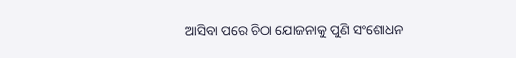ଆସିବା ପରେ ଚିଠା ଯୋଜନାକୁ ପୁଣି ସଂଶୋଧନ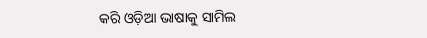କରି ଓଡ଼ିଆ ଭାଷାକୁ ସାମିଲ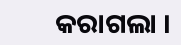କରାଗଲା ।